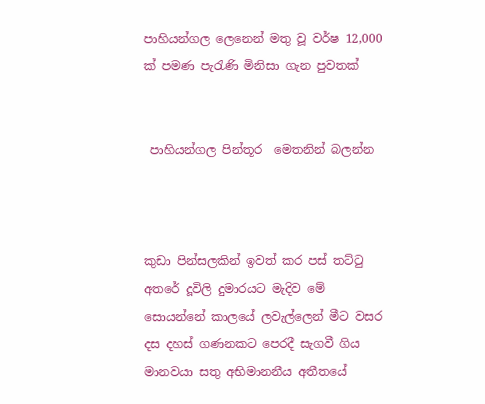පාහියන්ගල ලෙනෙන් මතු වූ වර්ෂ 12,000 ක් පමණ පැරැණි මිනිසා ගැන පුවතක්


 පාහියන්ගල පින්තූර  මෙතනින් බලන්න



කුඩා පින්සලකින් ඉවත් කර පස් තට්ටු අතරේ දූවිලි දුමාරයට මැදිව මේ සොයන්නේ කාලයේ ලවැල්ලෙන් මීට වසර දස දහස් ගණනකට පෙරදී සැගවී ගිය මානවයා සතු අභිමානනීය අතීතයේ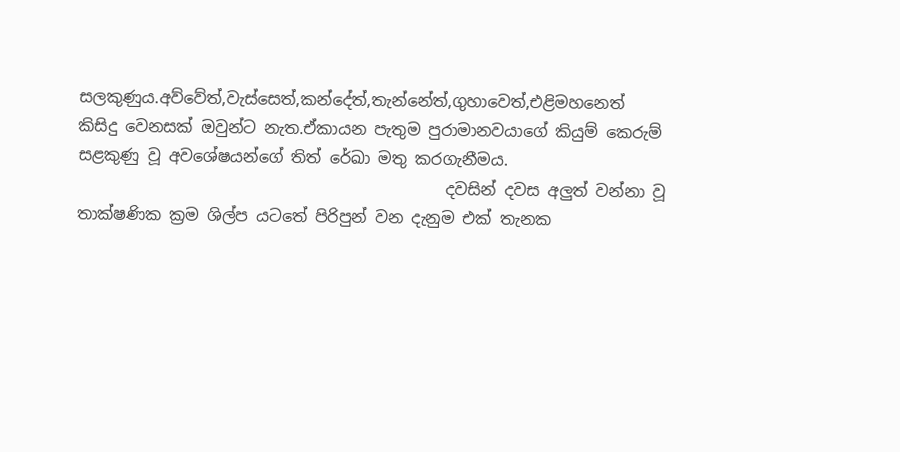සලකුණුය.අව්වේත්,වැස්සෙත්,කන්දේත්,තැන්නේත්,ගුහාවෙත්,එළිමහනෙත් කිසිදු වෙනසක් ඔවුන්ට නැත.ඒකායන පැතුම පුරාමානවයාගේ කියුම් කෙරුම් සළකුණු වූ අවශේෂයන්ගේ තිත් රේඛා මතු කරගැනීමය.
                                              දවසින් දවස අලුත් වන්නා වූ තාක්ෂණික ක්‍රම ශිල්ප යටතේ පිරිපුන් වන දැනුම එක් තැනක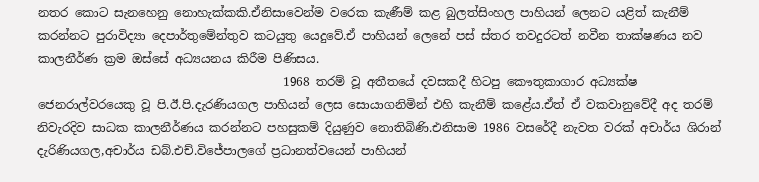නතර කොට සැනහෙනු නොහැක්කකි.ඒනිසාවෙන්ම වරෙක කැණීම් කළ බුලත්සිංහල පාහියන් ලෙනට යළිත් කැනීම් කරන්නට පුරාවිද්‍යා දෙපාර්තුමේන්තුව කටයුතු යෙදුවේ.ඒ පාහියන් ලෙනේ පස් ස්තර තවදුරටත් නවීන තාක්ෂණය නව කාලනීර්ණ ක්‍රම ඔස්සේ අධ්‍යයනය කිරීම පිණිසය.
                                         1968 තරම් වූ අතීතයේ දවසකදී හිටපු ‍කෞතුකාගාර අධ්‍යක්ෂ ජෙනරාල්වරයෙකු වූ පි.ඊ.පි.දැරණියගල පාහියන් ලෙස සොයාගනිමින් එහි කැනීම් කළේය.ඒත් ඒ වකවානුවේදී අද තරම් නිවැරදිව සාධක කාලනීර්ණය කරන්නට පහසුකම් දියුණුව නොතිබිණි.එනිසාම 1986 වසරේදී නැවත වරක් අචාර්ය ශිරාන් දැරිණියගල,අචාර්ය ඩබ්.එච්.විජේපාලගේ ප්‍රධානත්වයෙන් පාහියන්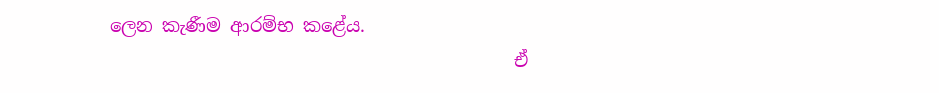ලෙන කැණීම ආරම්භ කළේය.
                                             ඒ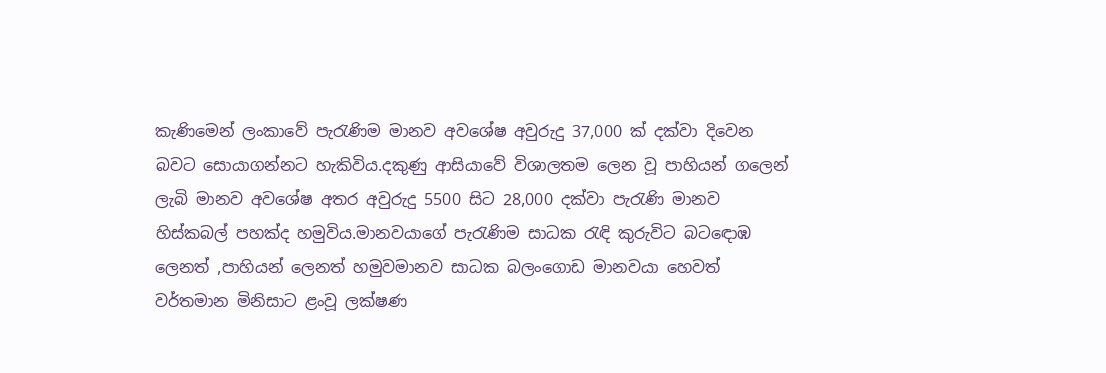කැණිමෙන් ලංකාවේ පැරැණිම මානව අවශේෂ අවුරුදු 37,000 ක් දක්වා දිවෙන බවට සොයාගන්නට හැකිවිය.දකුණු ආසියාවේ විශාලතම ලෙන වූ පාහියන් ගලෙන් ලැබි මානව අවශේෂ අතර අවුරුදු 5500 සිට 28,000 දක්වා පැරැණි මානව හිස්කබල් පහක්ද හමුවිය.මානවයාගේ පැරැණිම සාධක රැඳි කුරුවිට බටඳොඹ ලෙනත් ,පාහියන් ලෙනත් හමුවමානව සාධක බලං‍ගොඩ මානවයා හෙවත් වර්තමාන මිනිසාට ළංවූ ලක්ෂණ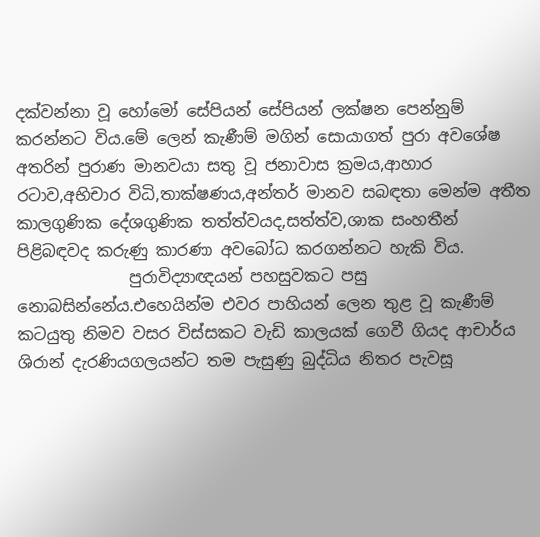දක්වන්නා වූ හෝමෝ සේපියන් සේපියන් ලක්ෂන පෙන්නුම් කරන්නට විය.මේ ලෙන් කැණීම් මගින් සොයාගත් පුරා අවශේෂ අතරින් පුරාණ මානවයා සතු වූ ජනාවාස ක්‍රමය,ආහාර රටාව,අභිචාර විධි,තාක්ෂණය,අන්තර් මානව සබඳතා මෙන්ම අතීත කාලගුණික දේශගුණික තත්ත්වයද,සත්ත්ව,ශාක සංහතීන් පිළිබඳවද කරුණු කාරණා අවබෝධ කරගන්නට හැකි විය.
              පුරාවිද්‍යාඥයන් පහසුවකට පසු නොබසින්නේය.එහෙයින්ම එවර පාහියන් ලෙන තුළ වූ කැණීම් කටයුතු නිමව වසර විස්සකට වැඩි කාලයක් ගෙවී ගියද ආචාර්ය ශිරාන් දැරණියගලයන්ට තම පැසුණු බුද්ධිය නිතර පැවසූ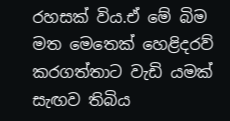රහසක් විය.ඒ මේ බිම මත මෙතෙක් හෙළිදරව් කරගත්තාට වැඩි යමක් සැඟව තිබිය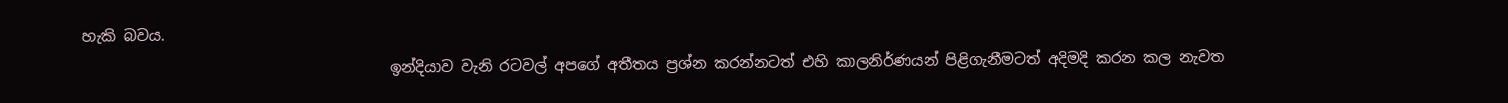හැකි බවය.
                                         ඉන්දියාව වැනි රටවල් අපගේ අතීතය ප්‍රශ්න කරන්නටත් එහි කාලනිර්ණයන් පිළිගැනීමටත් අදිමදි කරන කල නැවත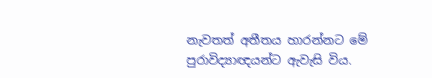නැවතත් අතීතය හාරන්නට මේ පුරාවිද්‍යාඥයන්ට ඇවැසි විය.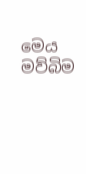මෙය මව්බිම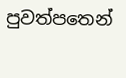පුවත්පතෙන්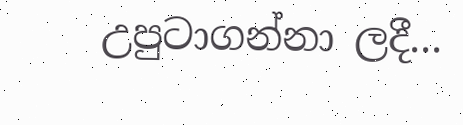උපුටාගන්නා ලදී...